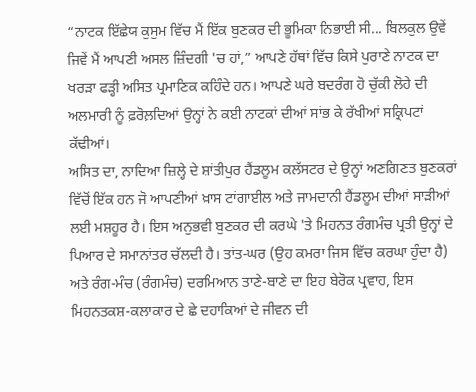“ਨਾਟਕ ਇੱਛੇਯ ਕੁਸੁਮ ਵਿੱਚ ਮੈਂ ਇੱਕ ਬੁਣਕਰ ਦੀ ਭੂਮਿਕਾ ਨਿਭਾਈ ਸੀ... ਬਿਲਕੁਲ ਉਵੇਂ ਜਿਵੇਂ ਮੈਂ ਆਪਣੀ ਅਸਲ ਜ਼ਿੰਦਗੀ 'ਚ ਹਾਂ,” ਆਪਣੇ ਹੱਥਾਂ ਵਿੱਚ ਕਿਸੇ ਪੁਰਾਣੇ ਨਾਟਕ ਦਾ ਖਰੜਾ ਫੜ੍ਹੀ ਅਸਿਤ ਪ੍ਰਮਾਣਿਕ ਕਹਿੰਦੇ ਹਨ। ਆਪਣੇ ਘਰੇ ਬਦਰੰਗ ਹੋ ਚੁੱਕੀ ਲੋਹੇ ਦੀ ਅਲਮਾਰੀ ਨੂੰ ਫ਼ਰੋਲ਼ਦਿਆਂ ਉਨ੍ਹਾਂ ਨੇ ਕਈ ਨਾਟਕਾਂ ਦੀਆਂ ਸਾਂਭ ਕੇ ਰੱਖੀਆਂ ਸਕ੍ਰਿਪਟਾਂ ਕੱਢੀਆਂ।
ਅਸਿਤ ਦਾ, ਨਾਦਿਆ ਜ਼ਿਲ੍ਹੇ ਦੇ ਸ਼ਾਂਤੀਪੁਰ ਹੈਂਡਲੂਮ ਕਲੱਸਟਰ ਦੇ ਉਨ੍ਹਾਂ ਅਣਗਿਣਤ ਬੁਣਕਰਾਂ ਵਿੱਚੋਂ ਇੱਕ ਹਨ ਜੋ ਆਪਣੀਆਂ ਖ਼ਾਸ ਟਾਂਗਾਈਲ ਅਤੇ ਜਾਮਦਾਨੀ ਹੈਂਡਲੂਮ ਦੀਆਂ ਸਾੜੀਆਂ ਲਈ ਮਸ਼ਹੂਰ ਹੈ। ਇਸ ਅਨੁਭਵੀ ਬੁਣਕਰ ਦੀ ਕਰਘੇ 'ਤੇ ਮਿਹਨਤ ਰੰਗਮੰਚ ਪ੍ਰਤੀ ਉਨ੍ਹਾਂ ਦੇ ਪਿਆਰ ਦੇ ਸਮਾਨਾਂਤਰ ਚੱਲਦੀ ਹੈ। ਤਾਂਤ-ਘਰ (ਉਹ ਕਮਰਾ ਜਿਸ ਵਿੱਚ ਕਰਘਾ ਹੁੰਦਾ ਹੈ) ਅਤੇ ਰੰਗ-ਮੰਚ (ਰੰਗਮੰਚ) ਦਰਮਿਆਨ ਤਾਣੇ-ਬਾਣੇ ਦਾ ਇਹ ਬੇਰੋਕ ਪ੍ਰਵਾਹ, ਇਸ ਮਿਹਨਤਕਸ਼-ਕਲਾਕਾਰ ਦੇ ਛੇ ਦਹਾਕਿਆਂ ਦੇ ਜੀਵਨ ਦੀ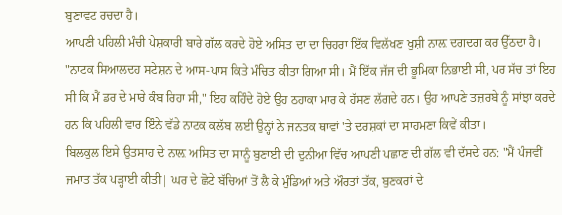ਬੁਣਾਵਟ ਰਚਦਾ ਹੈ।
ਆਪਣੀ ਪਹਿਲੀ ਮੰਚੀ ਪੇਸ਼ਕਾਰੀ ਬਾਰੇ ਗੱਲ ਕਰਦੇ ਹੋਏ ਅਸਿਤ ਦਾ ਦਾ ਚਿਹਰਾ ਇੱਕ ਵਿਲੱਖਣ ਖੁਸ਼ੀ ਨਾਲ਼ ਦਗਦਗ ਕਰ ਉੱਠਦਾ ਹੈ। "ਨਾਟਕ ਸਿਆਲਦਹ ਸਟੇਸ਼ਨ ਦੇ ਆਸ-ਪਾਸ ਕਿਤੇ ਮੰਚਿਤ ਕੀਤਾ ਗਿਆ ਸੀ। ਮੈਂ ਇੱਕ ਜੱਜ ਦੀ ਭੂਮਿਕਾ ਨਿਭਾਈ ਸੀ, ਪਰ ਸੱਚ ਤਾਂ ਇਹ ਸੀ ਕਿ ਮੈਂ ਡਰ ਦੇ ਮਾਰੇ ਕੰਬ ਰਿਹਾ ਸੀ," ਇਹ ਕਹਿੰਦੇ ਹੋਏ ਉਹ ਠਹਾਕਾ ਮਾਰ ਕੇ ਹੱਸਣ ਲੱਗਦੇ ਹਨ। ਉਹ ਆਪਣੇ ਤਜ਼ਰਬੇ ਨੂੰ ਸਾਂਝਾ ਕਰਦੇ ਹਨ ਕਿ ਪਹਿਲੀ ਵਾਰ ਇੰਨੇ ਵੱਡੇ ਨਾਟਕ ਕਲੱਬ ਲਈ ਉਨ੍ਹਾਂ ਨੇ ਜਨਤਕ ਥਾਵਾਂ 'ਤੇ ਦਰਸ਼ਕਾਂ ਦਾ ਸਾਹਮਣਾ ਕਿਵੇਂ ਕੀਤਾ।
ਬਿਲਕੁਲ ਇਸੇ ਉਤਸਾਹ ਦੇ ਨਾਲ਼ ਅਸਿਤ ਦਾ ਸਾਨੂੰ ਬੁਣਾਈ ਦੀ ਦੁਨੀਆ ਵਿੱਚ ਆਪਣੀ ਪਛਾਣ ਦੀ ਗੱਲ ਵੀ ਦੱਸਦੇ ਹਨ: "ਮੈਂ ਪੰਜਵੀਂ ਜਮਾਤ ਤੱਕ ਪੜ੍ਹਾਈ ਕੀਤੀ| ਘਰ ਦੇ ਛੋਟੇ ਬੱਚਿਆਂ ਤੋਂ ਲੈ ਕੇ ਮੁੰਡਿਆਂ ਅਤੇ ਔਰਤਾਂ ਤੱਕ, ਬੁਣਕਰਾਂ ਦੇ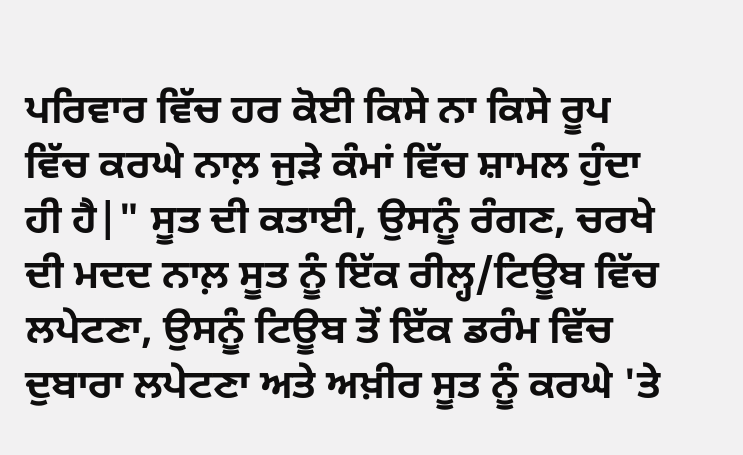ਪਰਿਵਾਰ ਵਿੱਚ ਹਰ ਕੋਈ ਕਿਸੇ ਨਾ ਕਿਸੇ ਰੂਪ ਵਿੱਚ ਕਰਘੇ ਨਾਲ਼ ਜੁੜੇ ਕੰਮਾਂ ਵਿੱਚ ਸ਼ਾਮਲ ਹੁੰਦਾ ਹੀ ਹੈ|" ਸੂਤ ਦੀ ਕਤਾਈ, ਉਸਨੂੰ ਰੰਗਣ, ਚਰਖੇ ਦੀ ਮਦਦ ਨਾਲ਼ ਸੂਤ ਨੂੰ ਇੱਕ ਰੀਲ੍ਹ/ਟਿਊਬ ਵਿੱਚ ਲਪੇਟਣਾ, ਉਸਨੂੰ ਟਿਊਬ ਤੋਂ ਇੱਕ ਡਰੰਮ ਵਿੱਚ ਦੁਬਾਰਾ ਲਪੇਟਣਾ ਅਤੇ ਅਖ਼ੀਰ ਸੂਤ ਨੂੰ ਕਰਘੇ 'ਤੇ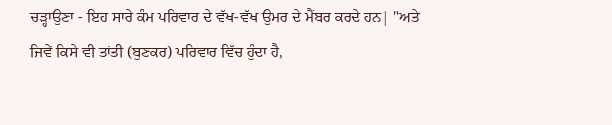ਚੜ੍ਹਾਉਣਾ - ਇਹ ਸਾਰੇ ਕੰਮ ਪਰਿਵਾਰ ਦੇ ਵੱਖ-ਵੱਖ ਉਮਰ ਦੇ ਮੈਂਬਰ ਕਰਦੇ ਹਨ| "ਅਤੇ ਜਿਵੇਂ ਕਿਸੇ ਵੀ ਤਾਂਤੀ (ਬੁਣਕਰ) ਪਰਿਵਾਰ ਵਿੱਚ ਹੁੰਦਾ ਹੈ,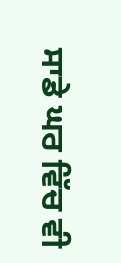ਸਾਡੇ ਘਰ ਵਿੱਚ ਵੀ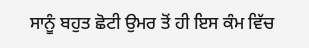ਸਾਨੂੰ ਬਹੁਤ ਛੋਟੀ ਉਮਰ ਤੋਂ ਹੀ ਇਸ ਕੰਮ ਵਿੱਚ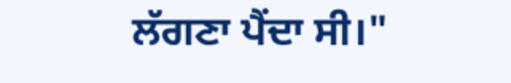ਲੱਗਣਾ ਪੈਂਦਾ ਸੀ।"